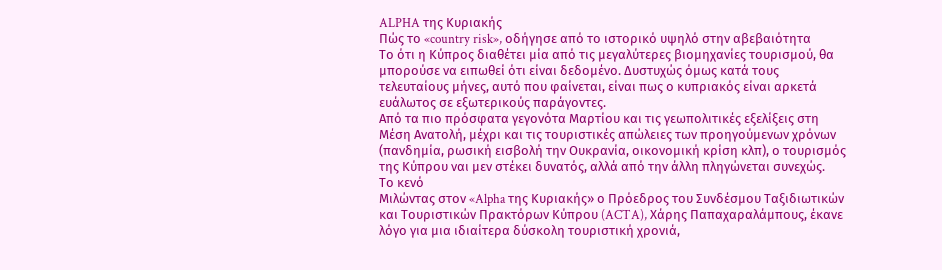ALPHA της Κυριακής
Πώς το «country risk», οδήγησε από το ιστορικό υψηλό στην αβεβαιότητα
Το ότι η Κύπρος διαθέτει μία από τις μεγαλύτερες βιομηχανίες τουρισμού, θα μπορούσε να ειπωθεί ότι είναι δεδομένο. Δυστυχώς όμως κατά τους τελευταίους μήνες, αυτό που φαίνεται, είναι πως ο κυπριακός είναι αρκετά ευάλωτος σε εξωτερικούς παράγοντες.
Από τα πιο πρόσφατα γεγονότα Μαρτίου και τις γεωπολιτικές εξελίξεις στη Μέση Ανατολή, μέχρι και τις τουριστικές απώλειες των προηγούμενων χρόνων (πανδημία, ρωσική εισβολή την Ουκρανία, οικονομική κρίση κλπ), ο τουρισμός της Κύπρου ναι μεν στέκει δυνατός, αλλά από την άλλη πληγώνεται συνεχώς.
Το κενό
Μιλώντας στον «Alpha της Κυριακής» ο Πρόεδρος του Συνδέσμου Ταξιδιωτικών και Τουριστικών Πρακτόρων Κύπρου (ACTA), Χάρης Παπαχαραλάμπους, έκανε λόγο για μια ιδιαίτερα δύσκολη τουριστική χρονιά,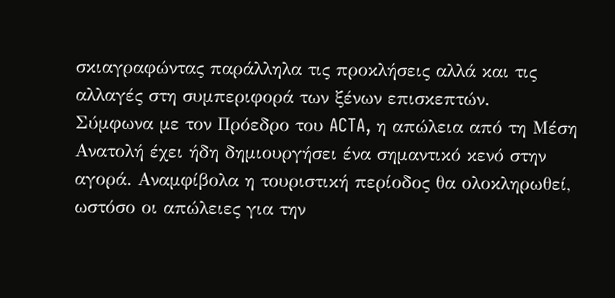σκιαγραφώντας παράλληλα τις προκλήσεις αλλά και τις αλλαγές στη συμπεριφορά των ξένων επισκεπτών.
Σύμφωνα με τον Πρόεδρο του ACTA, η απώλεια από τη Μέση Ανατολή έχει ήδη δημιουργήσει ένα σημαντικό κενό στην αγορά. Αναμφίβολα η τουριστική περίοδος θα ολοκληρωθεί, ωστόσο οι απώλειες για την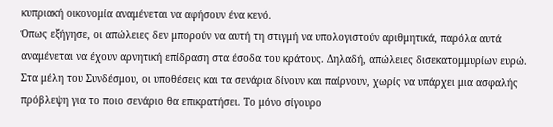κυπριακή οικονομία αναμένεται να αφήσουν ένα κενό.
Όπως εξήγησε, οι απώλειες δεν μπορούν να αυτή τη στιγμή να υπολογιστούν αριθμητικά, παρόλα αυτά αναμένεται να έχουν αρνητική επίδραση στα έσοδα του κράτους. Δηλαδή, απώλειες δισεκατομμυρίων ευρώ.
Στα μέλη του Συνδέσμου, οι υποθέσεις και τα σενάρια δίνουν και παίρνουν, χωρίς να υπάρχει μια ασφαλής πρόβλεψη για το ποιο σενάριο θα επικρατήσει. Το μόνο σίγουρο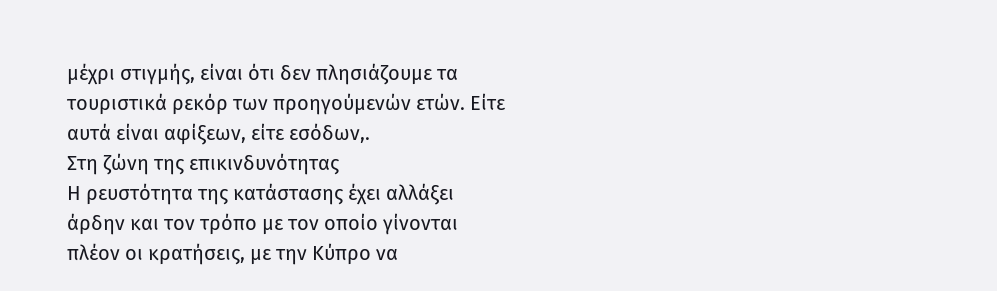μέχρι στιγμής, είναι ότι δεν πλησιάζουμε τα τουριστικά ρεκόρ των προηγούμενών ετών. Είτε αυτά είναι αφίξεων, είτε εσόδων,.
Στη ζώνη της επικινδυνότητας
Η ρευστότητα της κατάστασης έχει αλλάξει άρδην και τον τρόπο με τον οποίο γίνονται πλέον οι κρατήσεις, με την Κύπρο να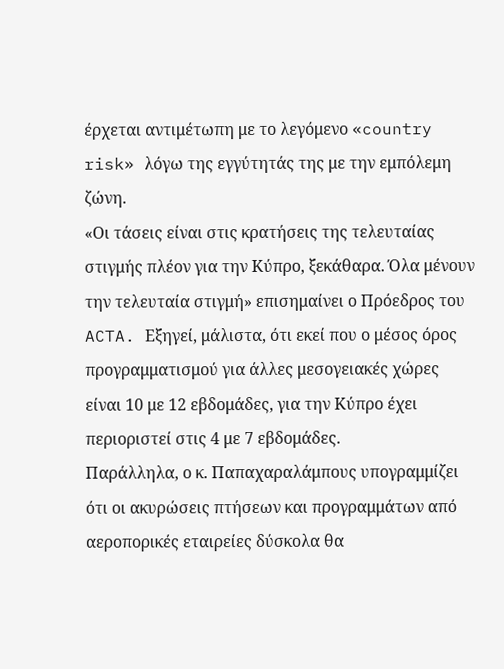έρχεται αντιμέτωπη με το λεγόμενο «country risk» λόγω της εγγύτητάς της με την εμπόλεμη ζώνη.
«Οι τάσεις είναι στις κρατήσεις της τελευταίας στιγμής πλέον για την Κύπρο, ξεκάθαρα. Όλα μένουν την τελευταία στιγμή» επισημαίνει ο Πρόεδρος του ACTA. Εξηγεί, μάλιστα, ότι εκεί που ο μέσος όρος προγραμματισμού για άλλες μεσογειακές χώρες είναι 10 με 12 εβδομάδες, για την Κύπρο έχει περιοριστεί στις 4 με 7 εβδομάδες.
Παράλληλα, ο κ. Παπαχαραλάμπους υπογραμμίζει ότι οι ακυρώσεις πτήσεων και προγραμμάτων από αεροπορικές εταιρείες δύσκολα θα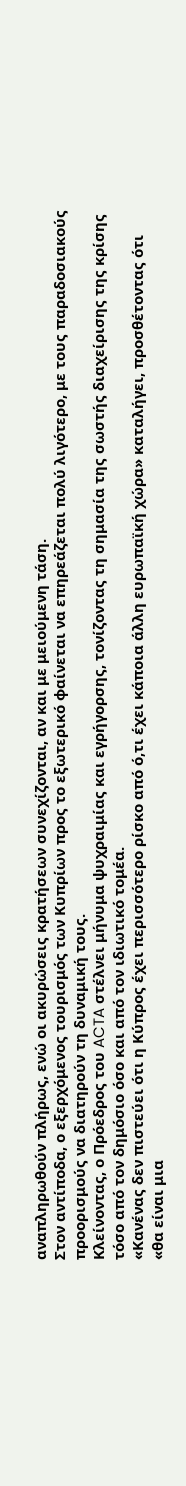αναπληρωθούν πλήρως, ενώ οι ακυρώσεις κρατήσεων συνεχίζονται, αν και με μειούμενη τάση.
Στον αντίποδα, ο εξερχόμενος τουρισμός των Κυπρίων προς το εξωτερικό φαίνεται να επηρεάζεται πολύ λιγότερο, με τους παραδοσιακούς προορισμούς να διατηρούν τη δυναμική τους.
Κλείνοντας, ο Πρόεδρος του ACTA στέλνει μήνυμα ψυχραιμίας και εγρήγορσης, τονίζοντας τη σημασία της σωστής διαχείρισης της κρίσης τόσο από τον δημόσιο όσο και από τον ιδιωτικό τομέα.
«Κανένας δεν πιστεύει ότι η Κύπρος έχει περισσότερο ρίσκο από ό,τι έχει κάποια άλλη ευρωπαϊκή χώρα» καταλήγει, προσθέτοντας ότι «θα είναι μια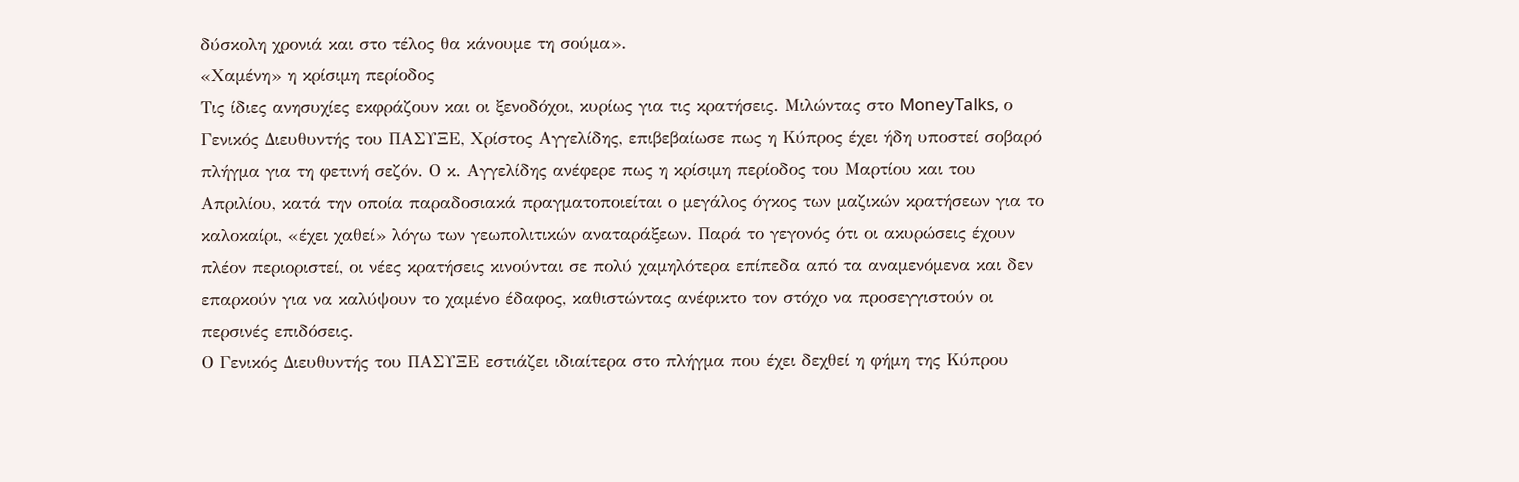δύσκολη χρονιά και στο τέλος θα κάνουμε τη σούμα».
«Χαμένη» η κρίσιμη περίοδος
Τις ίδιες ανησυχίες εκφράζουν και οι ξενοδόχοι, κυρίως για τις κρατήσεις. Μιλώντας στο MoneyTalks, ο Γενικός Διευθυντής του ΠΑΣΥΞΕ, Χρίστος Αγγελίδης, επιβεβαίωσε πως η Κύπρος έχει ήδη υποστεί σοβαρό πλήγμα για τη φετινή σεζόν. Ο κ. Αγγελίδης ανέφερε πως η κρίσιμη περίοδος του Μαρτίου και του Απριλίου, κατά την οποία παραδοσιακά πραγματοποιείται ο μεγάλος όγκος των μαζικών κρατήσεων για το καλοκαίρι, «έχει χαθεί» λόγω των γεωπολιτικών αναταράξεων. Παρά το γεγονός ότι οι ακυρώσεις έχουν πλέον περιοριστεί, οι νέες κρατήσεις κινούνται σε πολύ χαμηλότερα επίπεδα από τα αναμενόμενα και δεν επαρκούν για να καλύψουν το χαμένο έδαφος, καθιστώντας ανέφικτο τον στόχο να προσεγγιστούν οι περσινές επιδόσεις.
Ο Γενικός Διευθυντής του ΠΑΣΥΞΕ εστιάζει ιδιαίτερα στο πλήγμα που έχει δεχθεί η φήμη της Κύπρου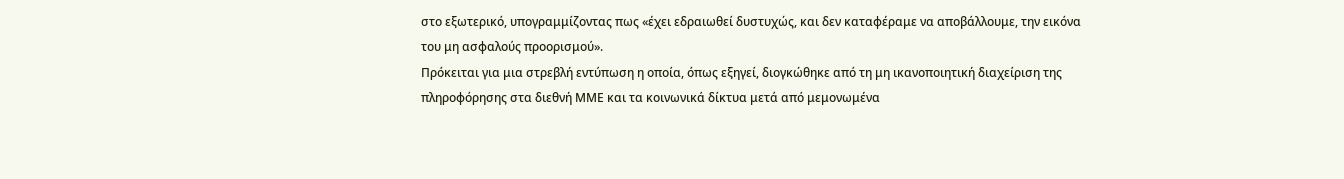στο εξωτερικό, υπογραμμίζοντας πως «έχει εδραιωθεί δυστυχώς, και δεν καταφέραμε να αποβάλλουμε, την εικόνα του μη ασφαλούς προορισμού».
Πρόκειται για μια στρεβλή εντύπωση η οποία, όπως εξηγεί, διογκώθηκε από τη μη ικανοποιητική διαχείριση της πληροφόρησης στα διεθνή ΜΜΕ και τα κοινωνικά δίκτυα μετά από μεμονωμένα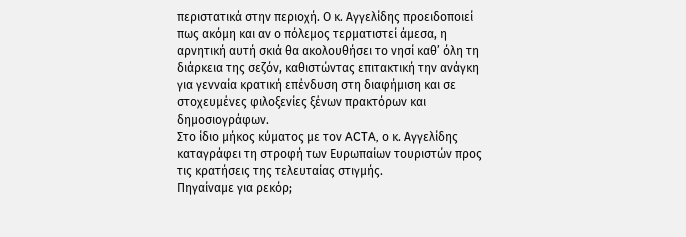περιστατικά στην περιοχή. Ο κ. Αγγελίδης προειδοποιεί πως ακόμη και αν ο πόλεμος τερματιστεί άμεσα, η αρνητική αυτή σκιά θα ακολουθήσει το νησί καθ’ όλη τη διάρκεια της σεζόν, καθιστώντας επιτακτική την ανάγκη για γενναία κρατική επένδυση στη διαφήμιση και σε στοχευμένες φιλοξενίες ξένων πρακτόρων και δημοσιογράφων.
Στο ίδιο μήκος κύματος με τον ACTA, ο κ. Αγγελίδης καταγράφει τη στροφή των Ευρωπαίων τουριστών προς τις κρατήσεις της τελευταίας στιγμής.
Πηγαίναμε για ρεκόρ;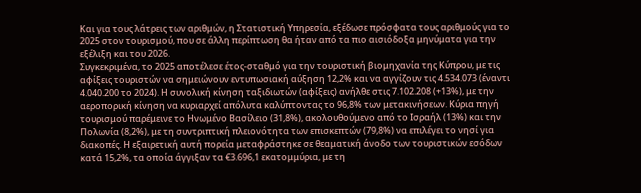Και για τους λάτρεις των αριθμών, η Στατιστική Υπηρεσία, εξέδωσε πρόσφατα τους αριθμούς για το 2025 στον τουρισμού, που σε άλλη περίπτωση θα ήταν από τα πιο αισιόδοξα μηνύματα για την εξέλιξη και του 2026.
Συγκεκριμένα, το 2025 αποτέλεσε έτος-σταθμό για την τουριστική βιομηχανία της Κύπρου, με τις αφίξεις τουριστών να σημειώνουν εντυπωσιακή αύξηση 12,2% και να αγγίζουν τις 4.534.073 (έναντι 4.040.200 το 2024). Η συνολική κίνηση ταξιδιωτών (αφίξεις) ανήλθε στις 7.102.208 (+13%), με την αεροπορική κίνηση να κυριαρχεί απόλυτα καλύπτοντας το 96,8% των μετακινήσεων. Κύρια πηγή τουρισμού παρέμεινε το Ηνωμένο Βασίλειο (31,8%), ακολουθούμενο από το Ισραήλ (13%) και την Πολωνία (8,2%), με τη συντριπτική πλειονότητα των επισκεπτών (79,8%) να επιλέγει το νησί για διακοπές. Η εξαιρετική αυτή πορεία μεταφράστηκε σε θεαματική άνοδο των τουριστικών εσόδων κατά 15,2%, τα οποία άγγιξαν τα €3.696,1 εκατομμύρια, με τη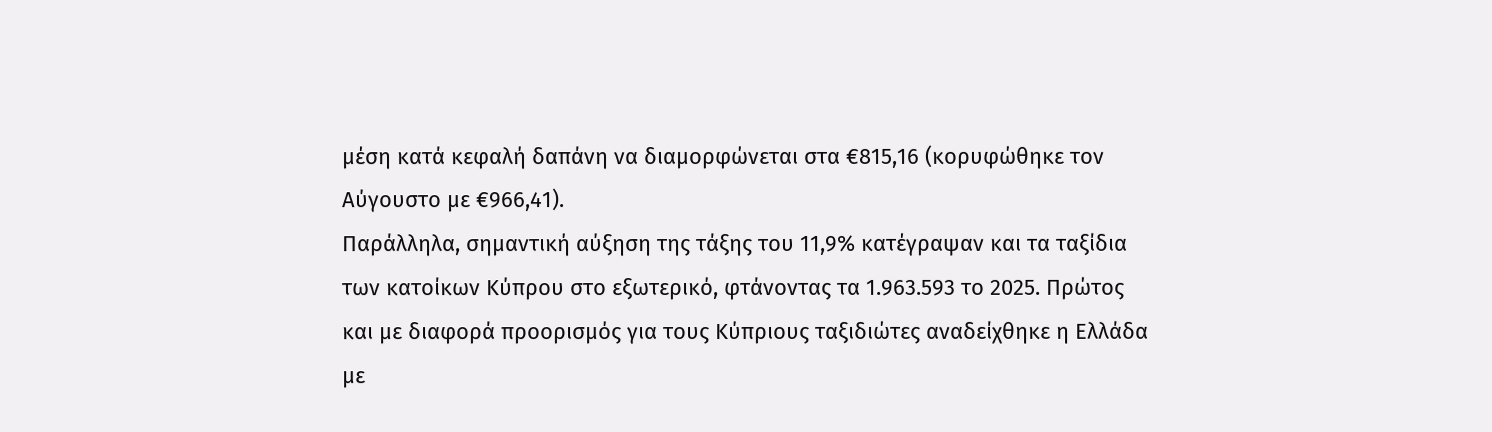μέση κατά κεφαλή δαπάνη να διαμορφώνεται στα €815,16 (κορυφώθηκε τον Αύγουστο με €966,41).
Παράλληλα, σημαντική αύξηση της τάξης του 11,9% κατέγραψαν και τα ταξίδια των κατοίκων Κύπρου στο εξωτερικό, φτάνοντας τα 1.963.593 το 2025. Πρώτος και με διαφορά προορισμός για τους Κύπριους ταξιδιώτες αναδείχθηκε η Ελλάδα με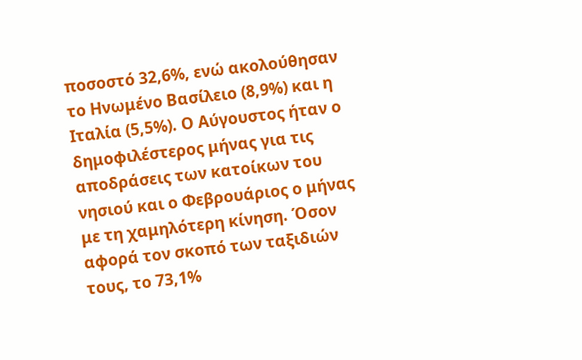ποσοστό 32,6%, ενώ ακολούθησαν το Ηνωμένο Βασίλειο (8,9%) και η Ιταλία (5,5%). Ο Αύγουστος ήταν ο δημοφιλέστερος μήνας για τις αποδράσεις των κατοίκων του νησιού και ο Φεβρουάριος ο μήνας με τη χαμηλότερη κίνηση. Όσον αφορά τον σκοπό των ταξιδιών τους, το 73,1%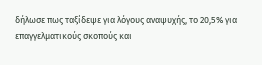δήλωσε πως ταξίδεψε για λόγους αναψυχής, το 20,5% για επαγγελματικούς σκοπούς και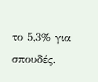το 5,3% για σπουδές.